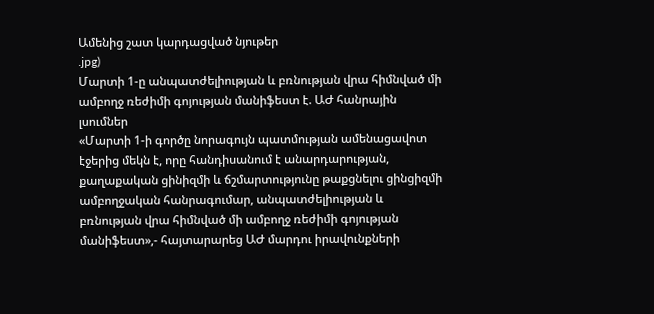Ամենից շատ կարդացված նյութեր
.jpg)
Մարտի 1-ը անպատժելիության և բռնության վրա հիմնված մի ամբողջ ռեժիմի գոյության մանիֆեստ է. ԱԺ հանրային լսումներ
«Մարտի 1-ի գործը նորագույն պատմության ամենացավոտ էջերից մեկն է, որը հանդիսանում է անարդարության, քաղաքական ցինիզմի և ճշմարտությունը թաքցնելու ցինցիզմի ամբողջական հանրագումար, անպատժելիության և բռնության վրա հիմնված մի ամբողջ ռեժիմի գոյության մանիֆեստ»,- հայտարարեց ԱԺ մարդու իրավունքների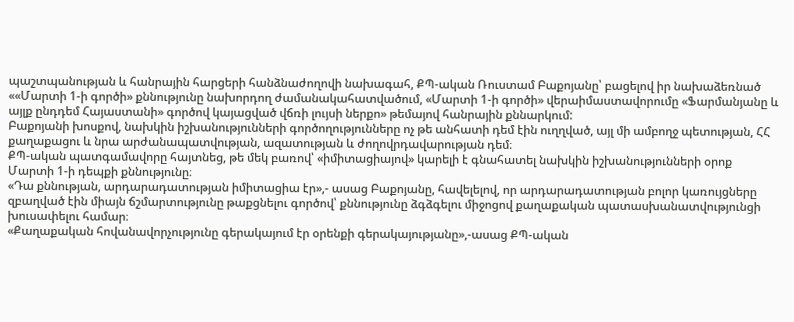պաշտպանության և հանրային հարցերի հանձնաժողովի նախագահ, ՔՊ-ական Ռուստամ Բաքոյանը՝ բացելով իր նախաձեռնած ««Մարտի 1-ի գործի» քննությունը նախորդող ժամանակահատվածում, «Մարտի 1-ի գործի» վերաիմաստավորումը «Ֆարմանյանը և այլք ընդդեմ Հայաստանի» գործով կայացված վճռի լույսի ներքո» թեմայով հանրային քննարկում:
Բաքոյանի խոսքով, նախկին իշխանությունների գործողությունները ոչ թե անհատի դեմ էին ուղղված, այլ մի ամբողջ պետության, ՀՀ քաղաքացու և նրա արժանապատվության, ազատության և ժողովրդավարության դեմ։
ՔՊ-ական պատգամավորը հայտնեց, թե մեկ բառով՝ «իմիտացիայով» կարելի է գնահատել նախկին իշխանությունների օրոք Մարտի 1-ի դեպքի քննությունը։
«Դա քննության, արդարադատության իմիտացիա էր»,- ասաց Բաքոյանը, հավելելով, որ արդարադատության բոլոր կառույցները զբաղված էին միայն ճշմարտությունը թաքցնելու գործով՝ քննությունը ձգձգելու միջոցով քաղաքական պատասխանատվությունցի խուսափելու համար։
«Քաղաքական հովանավորչությունը գերակայում էր օրենքի գերակայությանը»,-ասաց ՔՊ-ական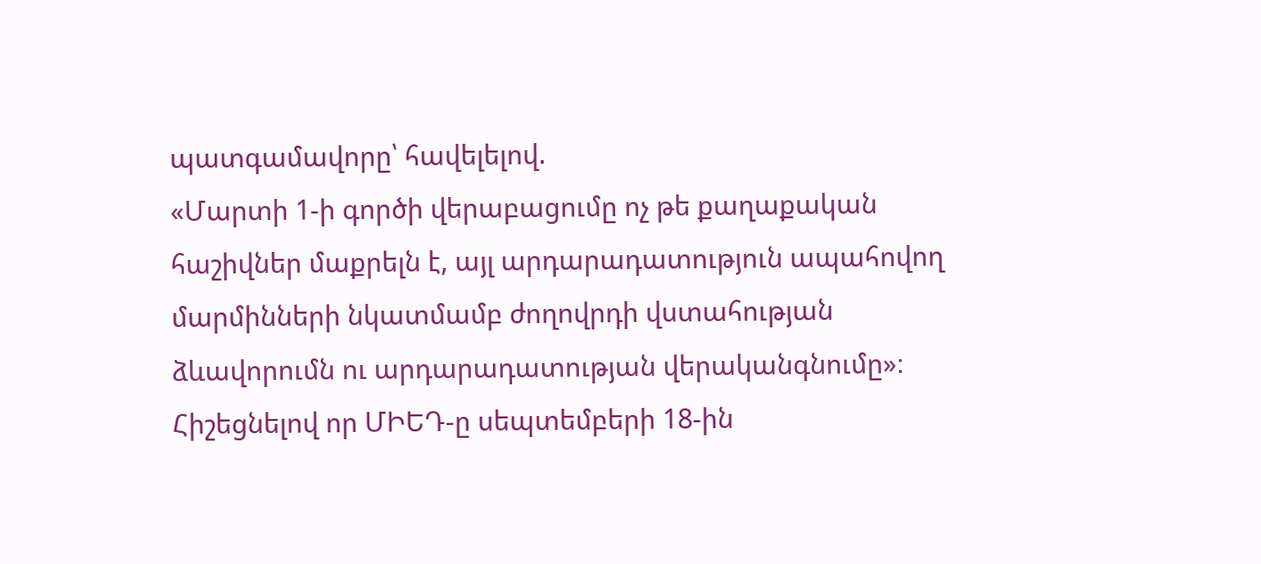պատգամավորը՝ հավելելով.
«Մարտի 1-ի գործի վերաբացումը ոչ թե քաղաքական հաշիվներ մաքրելն է, այլ արդարադատություն ապահովող մարմինների նկատմամբ ժողովրդի վստահության ձևավորումն ու արդարադատության վերականգնումը»։
Հիշեցնելով որ ՄԻԵԴ-ը սեպտեմբերի 18-ին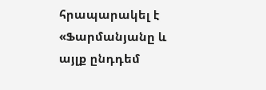հրապարակել է «Ֆարմանյանը և այլք ընդդեմ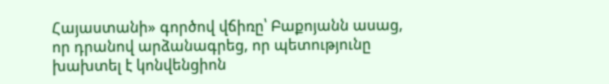Հայաստանի» գործով վճիռը՝ Բաքոյանն ասաց, որ դրանով արձանագրեց, որ պետությունը խախտել է կոնվենցիոն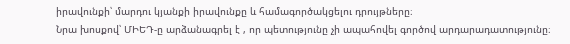իրավունքի՝ մարդու կյանքի իրավունքը և համագործակցելու դրույթները։
Նրա խոսքով՝ ՄԻԵԴ-ը արձանագրել է , որ պետությունը չի ապահովել գործով արդարադատությունը։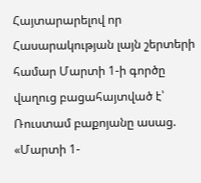Հայտարարելով որ Հասարակության լայն շերտերի համար Մարտի 1-ի գործը վաղուց բացահայտված է՝ Ռուստամ բաքոյանը ասաց.
«Մարտի 1-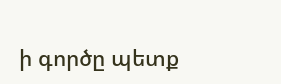ի գործը պետք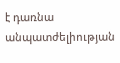է դառնա անպատժելիության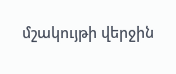մշակույթի վերջին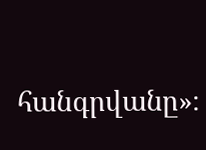հանգրվանը»։